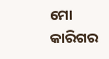ମୋ କାରିଗର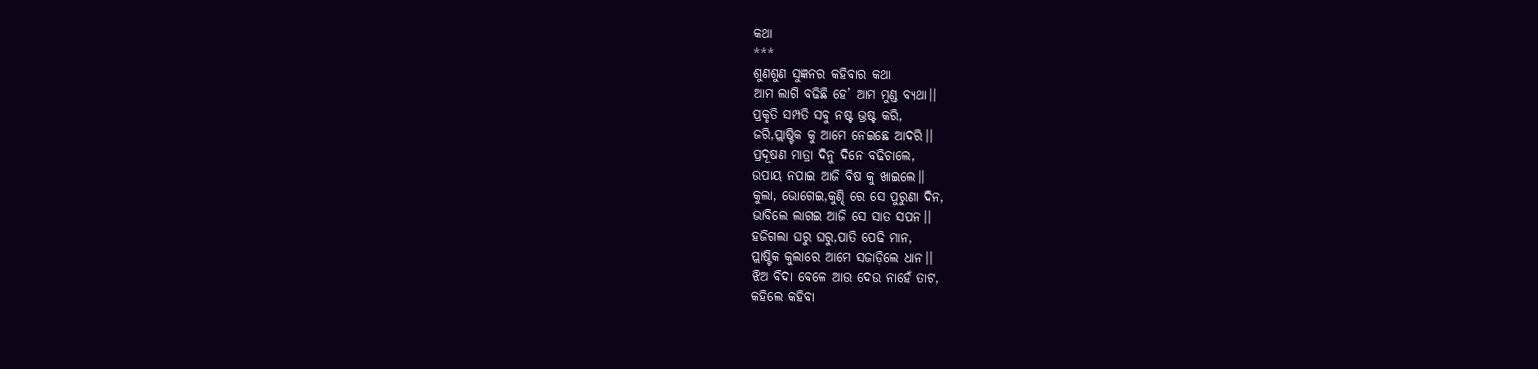କଥା
***
ଶୁଣଶୁଣ ସୁଜ୍ଞନର କହିବାର କଥା
ଆମ ଲାଗି ବଢିଛି ହେ’ ଆମ ମୁଣ୍ଡ ବ୍ୟଥା।।
ପ୍ରକୃତି ସମ୍ପତି ସବୁ ନଷ୍ଟ ଭ୍ରଷ୍ଟ କରି,
ଜରି,ପ୍ଲାଷ୍ଟିକ କୁ ଆମେ ନେଇଛେ ଆଦରି।।
ପ୍ରଦୂଷଣ ମାତ୍ରା ଦିନୁ ଦିନେ ବଢିଚାଲେ,
ଉପାୟ ନପାଇ ଆଜି ବିଷ କୁ ଖାଇଲେ।।
କୁଲା, ଭୋଗେଇ,କୁଣ୍ଢି ରେ ସେ ପୁରୁଣା ଦିନ,
ଭାବିଲେ ଲାଗଇ ଆଜି ସେ ସାତ ସପନ।।
ହଜିଗଲା ଘରୁ ଘରୁ,ପାତି ପେଢି ମାନ,
ପ୍ଲାଷ୍ଟିକ କୁଲାରେ ଆମେ ସଜାଡ଼ିଲେ ଧାନ।।
ଝିଅ ବିଦା ବେଳେ ଆଉ ଦେଉ ନାହେଁ ତାଟ,
କହିଲେ କହିବା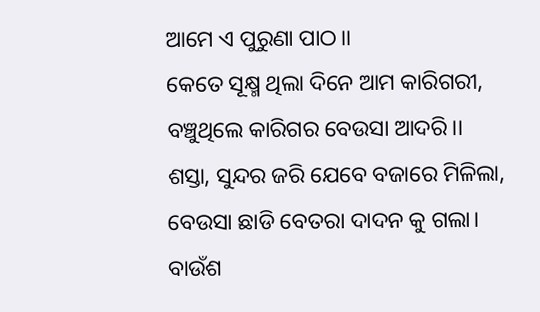ଆମେ ଏ ପୁରୁଣା ପାଠ।।
କେତେ ସୂକ୍ଷ୍ମ ଥିଲା ଦିନେ ଆମ କାରିଗରୀ,
ବଞ୍ଚୁଥିଲେ କାରିଗର ବେଉସା ଆଦରି।।
ଶସ୍ତା, ସୁନ୍ଦର ଜରି ଯେବେ ବଜାରେ ମିଳିଲା,
ବେଉସା ଛାଡି ବେତରା ଦାଦନ କୁ ଗଲା।
ବାଉଁଶ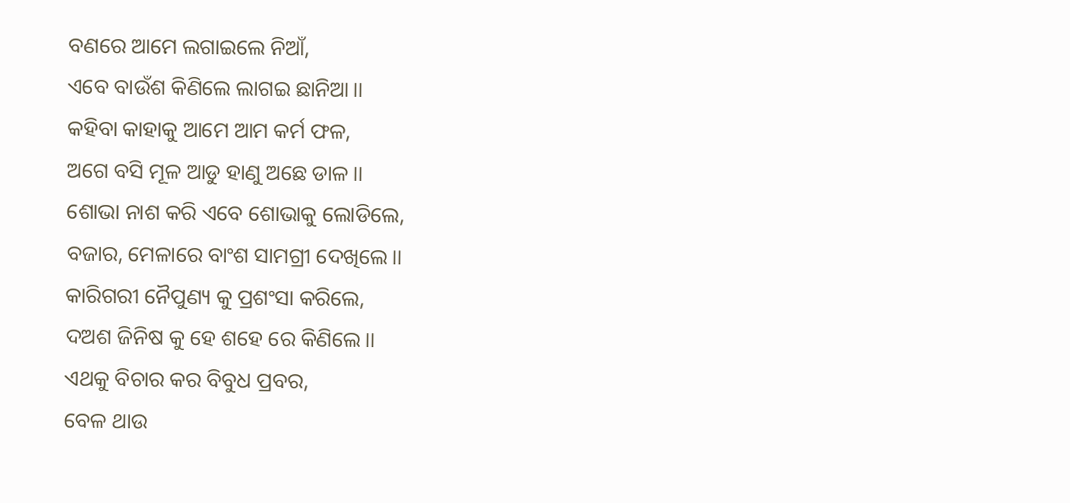ବଣରେ ଆମେ ଲଗାଇଲେ ନିଆଁ,
ଏବେ ବାଉଁଶ କିଣିଲେ ଲାଗଇ ଛାନିଆ।।
କହିବା କାହାକୁ ଆମେ ଆମ କର୍ମ ଫଳ,
ଅଗେ ବସି ମୂଳ ଆଡୁ ହାଣୁ ଅଛେ ଡାଳ।।
ଶୋଭା ନାଶ କରି ଏବେ ଶୋଭାକୁ ଲୋଡିଲେ,
ବଜାର, ମେଳାରେ ବାଂଶ ସାମଗ୍ରୀ ଦେଖିଲେ।।
କାରିଗରୀ ନୈପୁଣ୍ୟ କୁ ପ୍ରଶଂସା କରିଲେ,
ଦଅଶ ଜିନିଷ କୁ ହେ ଶହେ ରେ କିଣିଲେ।।
ଏଥକୁ ବିଚାର କର ବିବୁଧ ପ୍ରବର,
ବେଳ ଥାଉ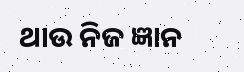ଥାଉ ନିଜ ଜ୍ଞାନ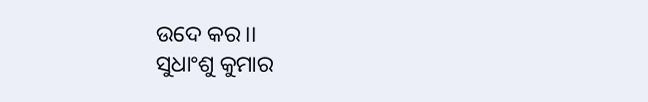ଉଦେ କର।।
ସୁଧାଂଶୁ କୁମାର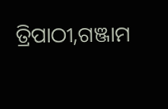ତ୍ରିପାଠୀ,ଗଞ୍ଜାମ